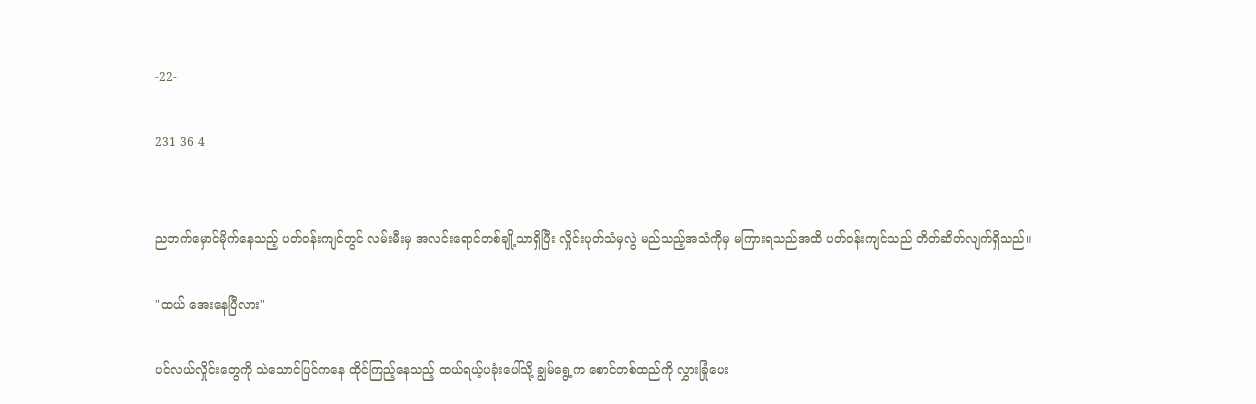-22-

231 36 4


ညဘက်မှောင်မိုက်နေသည့် ပတ်ဝန်းကျင်တွင် လမ်းမီးမှ အလင်းရောင်တစ်ချို့သာရှိပြီး လှိုင်းပုတ်သံမှလွဲ မည်သည့်အသံကိုမှ မကြားရသည်အထိ ပတ်ဝန်းကျင်သည် တိတ်ဆိတ်လျက်ရှိသည်။

"ထယ် အေးနေပြီလား"

ပင်လယ်လှိုင်းတွေကို သဲသောင်ပြင်ကနေ ထိုင်ကြည့်နေသည့် ထယ်ရယ့်ပခုံးပေါ်သို့ ချွမ်ရွေ့က စောင်တစ်ထည်ကို လွှားခြုံပေး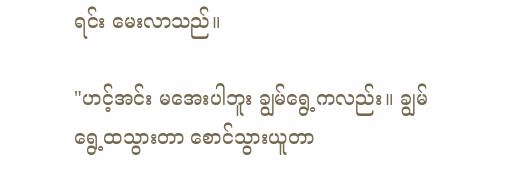ရင်း မေးလာသည်။

"ဟင့်အင်း မအေးပါဘူး ချွမ်ရွေ့ကလည်း။ ချွမ်ရွေ့ထသွားတာ စောင်သွားယူတာ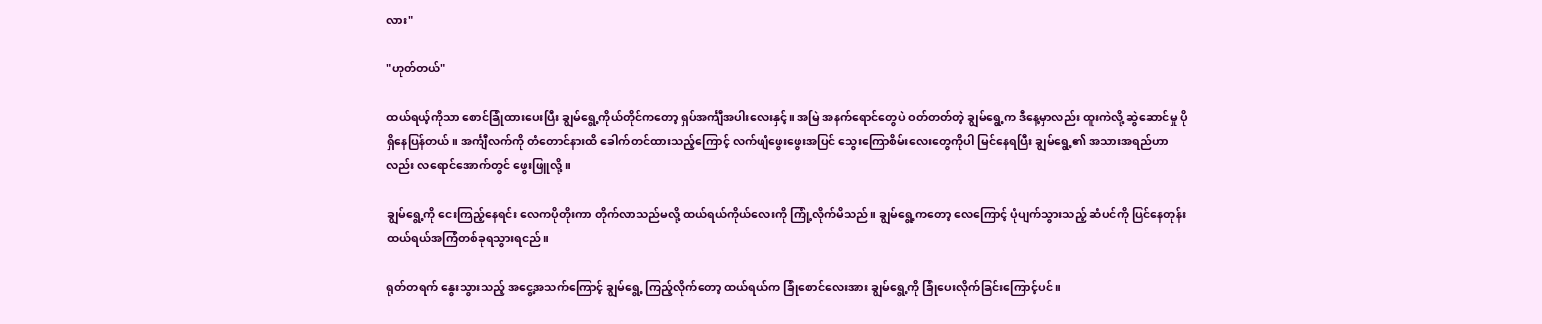လား"

"ဟုတ်တယ်"

ထယ်ရယ့်ကိုသာ စောင်ခြုံထားပေးပြီး ချွမ်ရွေ့ကိုယ်တိုင်ကတော့ ရှပ်အင်္ကျီအပါးလေးနှင့်။ အမြဲ အနက်ရောင်တွေပဲ ဝတ်တတ်တဲ့ ချွမ်ရွေ့က ဒီနေ့မှာလည်း ထူးကဲလို့ ဆွဲဆောင်မှု ပိုရှိနေပြန်တယ်။ အင်္ကျီလက်ကို တံတောင်နားထိ ခေါက်တင်ထားသည့်ကြောင့် လက်ဖျံဖွေးဖွေးအပြင် သွေးကြောစိမ်းလေးတွေကိုပါ မြင်နေရပြီး ချွမ်ရွေ့၏ အသားအရည်ဟာလည်း လရောင်အောက်တွင် ဖွေးဖြူလို့။

ချွမ်ရွေ့ကို ငေးကြည့်နေရင်း လေကပိုတိုးကာ တိုက်လာသည်မလို့ ထယ်ရယ်ကိုယ်လေးကို ကြုံ့လိုက်မိသည်။ ချွမ်ရွေ့ကတော့ လေကြောင့် ပုံပျက်သွားသည့် ဆံပင်ကို ပြင်နေတုန်း ထယ်ရယ်အကြံတစ်ခုရသွားရငည်။

ရုတ်တရက် နွေးသွားသည့် အငွေ့အသက်ကြောင့် ချွမ်ရွေ့ ကြည့်လိုက်တော့ ထယ်ရယ်က ခြုံစောင်လေးအား ချွမ်ရွေ့ကို ခြုံပေးလိုက်ခြင်းကြောင့်ပင်။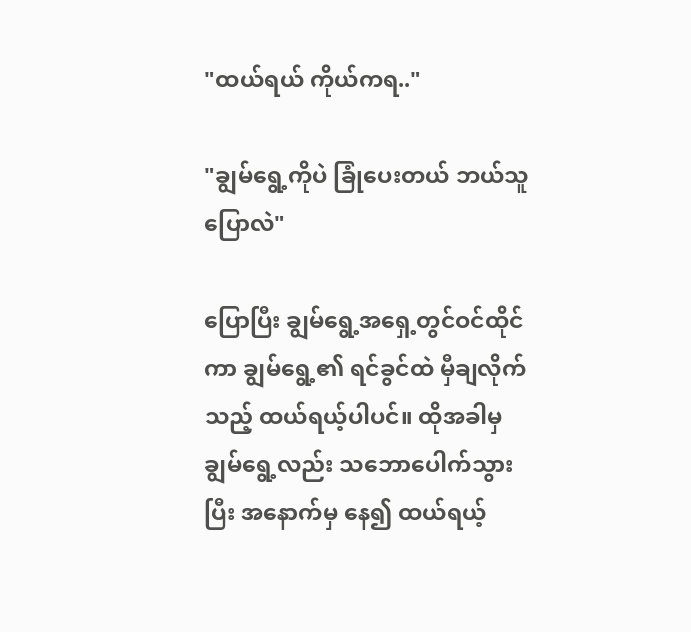"ထယ်ရယ် ကိုယ်ကရ.."

"ချွမ်ရွေ့ကိုပဲ ခြုံပေးတယ် ဘယ်သူပြောလဲ"

ပြောပြီး ချွမ်ရွေ့အရှေ့တွင်ဝင်ထိုင်ကာ ချွမ်ရွေ့၏ ရင်ခွင်ထဲ မှီချလိုက်သည့် ထယ်ရယ့်ပါပင်။ ထိုအခါမှ ချွမ်ရွေ့လည်း သဘောပေါက်သွားပြီး အနောက်မှ နေ၍ ထယ်ရယ့်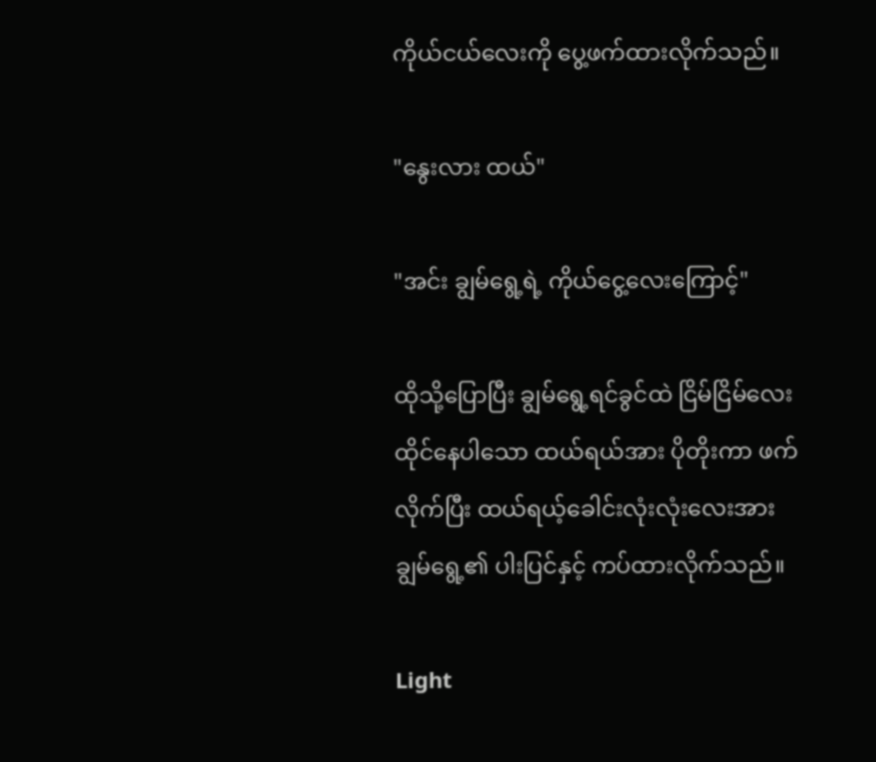ကိုယ်ငယ်လေးကို ပွေ့ဖက်ထားလိုက်သည်။

"နွေးလား ထယ်"

"အင်း ချွမ်ရွေ့ရဲ့ ကိုယ်ငွေ့လေးကြောင့်"

ထိုသို့ပြောပြီး ချွမ်ရွေ့ရင်ခွင်ထဲ ငြိမ်ငြိမ်လေး ထိုင်နေပါသော ထယ်ရယ်အား ပိုတိုးကာ ဖက်လိုက်ပြီး ထယ်ရယ့်ခေါင်းလုံးလုံးလေးအား ချွမ်ရွေ့၏ ပါးပြင်နှင့် ကပ်ထားလိုက်သည်။

Light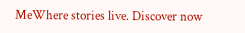MeWhere stories live. Discover now